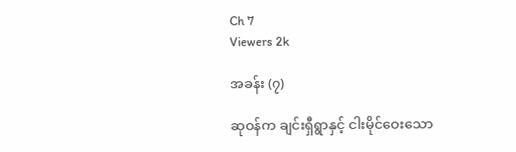Ch 7
Viewers 2k

အခန်း (၇)

ဆုဝန်က ချင်းရှီရွာနှင့် ငါးမိုင်ဝေးသော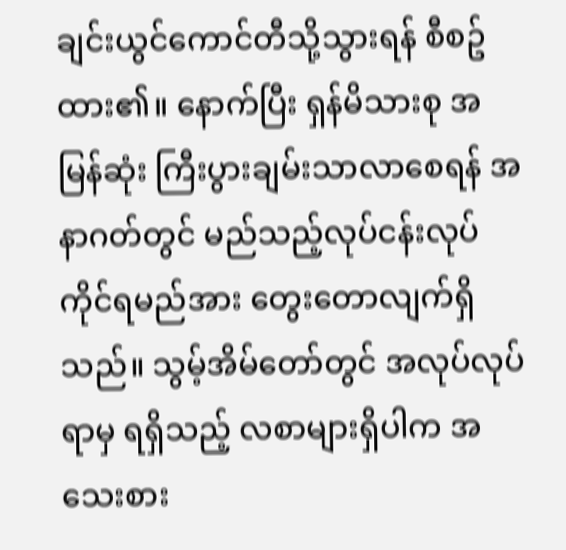ချင်းယွင်ကောင်တီသို့သွားရန် စီစဥ်ထား၏။ နောက်ပြီး ရှန်မိသားစု အမြန်ဆုံး ကြီးပွားချမ်းသာလာစေရန် အနာဂတ်တွင် မည်သည့်လုပ်ငန်းလုပ်ကိုင်ရမည်အား တွေးတောလျက်ရှိသည်။ သွမ့်အိမ်တော်တွင် အလုပ်လုပ်ရာမှ ရရှိသည့် လစာများရှိပါက အသေးစား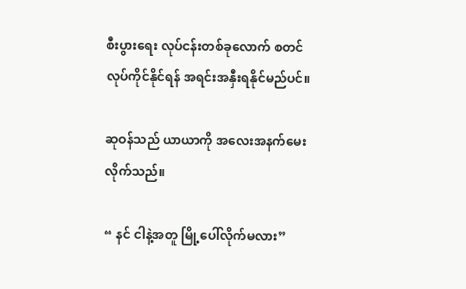စီးပွားရေး လုပ်ငန်းတစ်ခုလောက် စတင်လုပ်ကိုင်နိုင်ရန် အရင်းအနှီးရနိုင်မည်ပင်။

ဆုဝန်သည် ယာယာကို အလေးအနက်မေးလိုက်သည်။

“ နင် ငါနဲ့အတူ မြို့ပေါ်လိုက်မလား”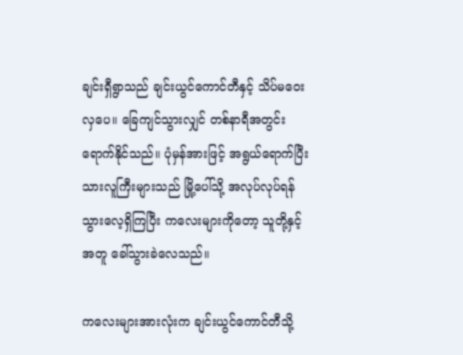ချင်းရှီရွာသည် ချင်းယွင်ကောင်တီနှင့် သိပ်မဝေးလှပေ။ ခြေကျင်သွားလျှင် တစ်နာရီအတွင်း ရောက်နိုင်သည်။ ပုံမှန်အားဖြင့် အရွယ်ရောက်ပြီးသားလူကြီးများသည် မြို့ပေါ်သို့ အလုပ်လုပ်ရန် သွားလေ့ရှိကြပြီး ကလေးများကိုတော့ သူတို့နှင့်အတူ ခေါ်သွားခဲလေသည်။

ကလေးများအားလုံးက ချင်းယွင်ကောင်တီသို့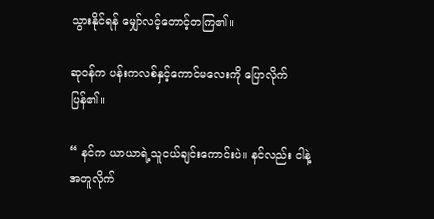သွားနိုင်ရန် မျှော်လင့်တောင့်တကြ၏။

ဆုဝန်က ပန်းကလစ်နှင့်ကောင်မလေးကို ပြောလိုက်ပြန်၏။

“ နင်က ယာယာရဲ့သူငယ်ချင်းကောင်းပဲ။ နင်လည်း ငါနဲ့အတူလိုက်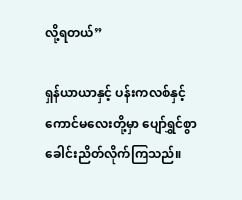လို့ရတယ်”

ရှန်ယာယာနှင့် ပန်းကလစ်နှင့်ကောင်မလေးတို့မှာ ပျော်ရွှင်စွာ ခေါင်းညိတ်လိုက်ကြသည်။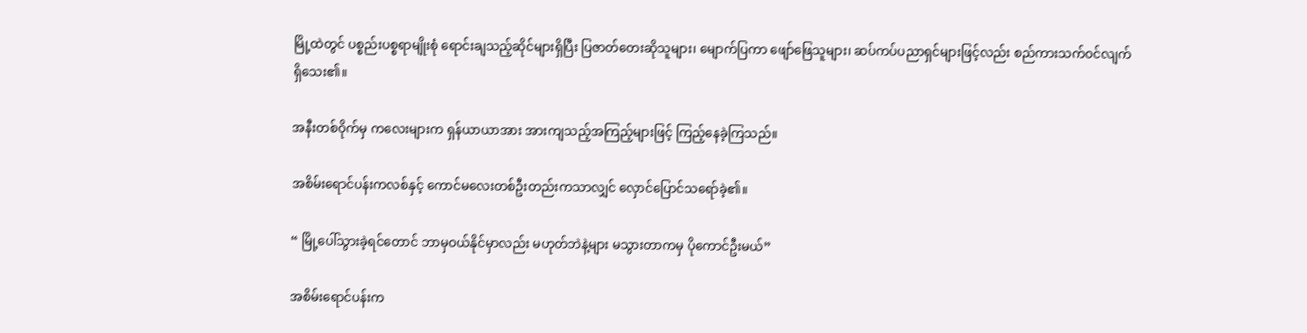မြို့ထဲတွင် ပစ္စည်းပစ္စရာမျိုးစုံ ရောင်းချသည့်ဆိုင်များရှိပြီး ပြဇာတ်တေးဆိုသူများ၊ မျောက်ပြကာ ဖျော်‌ဖြေသူများ၊ ဆပ်ကပ်ပညာရှင်များဖြင့်လည်း စည်ကားသက်ဝင်လျက်ရှိသေး၏။

အနီးတစ်ဝိုက်မှ ကလေးများက ရှန်ယာယာအား အားကျသည့်အကြည့်များဖြင့် ကြည့်နေခဲ့ကြသည်။

အစိမ်းရောင်ပန်းကလစ်နှင့် ကောင်မလေးတစ်ဦးတည်းကသာလျှင် လှောင်ပြောင်သရော်ခဲ့၏။

“ မြို့ပေါ်သွားခဲ့ရင်တောင် ဘာမှဝယ်နိုင်မှာလည်း မဟုတ်ဘဲနဲ့များ မသွားတာကမှ ပိုကောင်ဦးမယ်”

အစိမ်းရောင်ပန်းက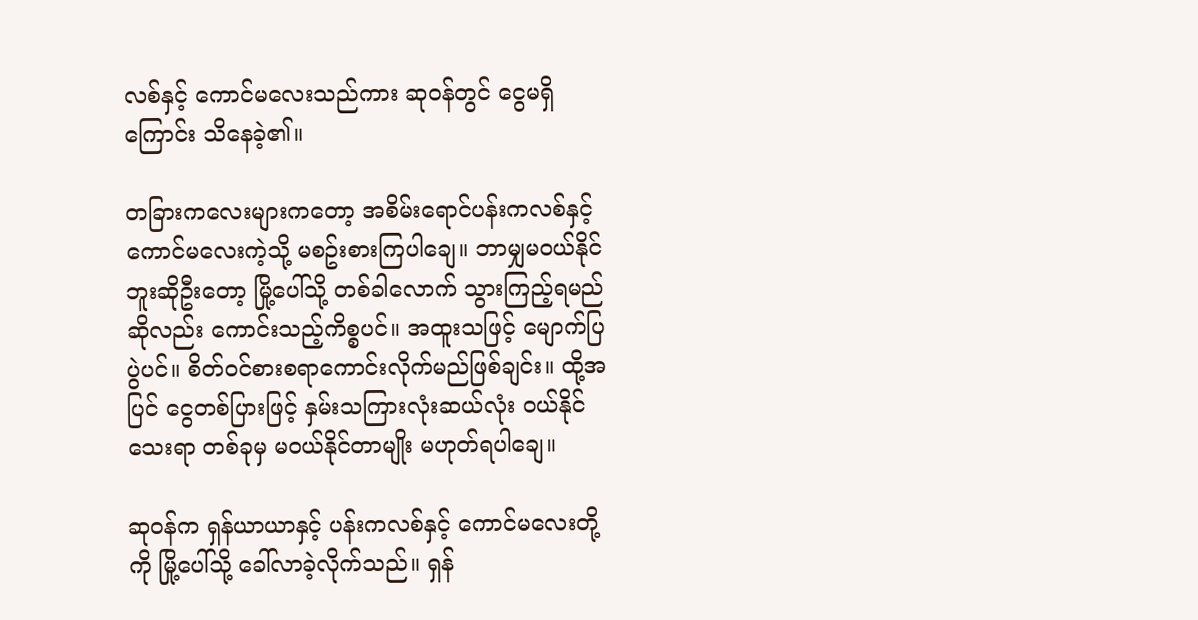လစ်နှင့် ကောင်မလေးသည်ကား ဆုဝန်တွင် ငွေမရှိကြောင်း သိနေခဲ့၏။

တခြားကလေးများကတော့ အစိမ်းရောင်ပန်းကလစ်နှင့် ကောင်မလေးကဲ့သို့ မစဥ်းစားကြပါချေ။ ဘာမျှမဝယ်နိုင်ဘူးဆိုဦးတော့ မြို့ပေါ်သို့ တစ်ခါလောက် သွားကြည့်ရမည်ဆိုလည်း ကောင်းသည့်ကိစ္စပင်။ အထူးသဖြင့် မျောက်ပြပွဲပင်။ စိတ်ဝင်စားစရာကောင်းလိုက်မည်ဖြစ်ချင်း။ ထို့အပြင် ငွေတစ်ပြားဖြင့် နှမ်းသကြားလုံးဆယ်လုံး ဝယ်နိုင်သေးရာ တစ်ခုမှ မဝယ်နိုင်တာမျိုး မဟုတ်ရပါချေ။

ဆုဝန်က ရှန်ယာယာနှင့် ပန်းကလစ်နှင့် ကောင်မလေးတို့ကို မြို့ပေါ်သို့ ခေါ်လာခဲ့လိုက်သည်။ ရှန်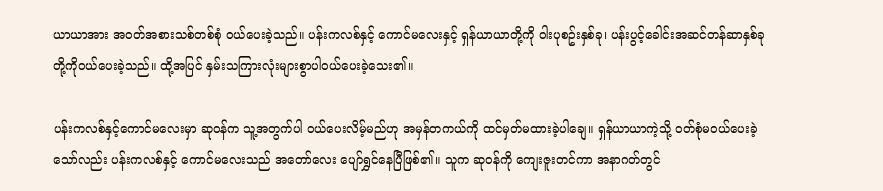ယာယာအား အဝတ်အစားသစ်တစ်စုံ ဝယ်ပေးခဲ့သည်။ ပန်းကလစ်နှင့် ကောင်မလေးနှင့် ရှန်ယာယာတို့ကို ဝါးပုစဥ်းနှစ်ခု၊ ပန်းပွင့်ခေါင်းအဆင်တန်ဆာနှစ်ခုတို့ကိုဝယ်ပေးခဲ့သည်။ ထို့အပြင် နှမ်းသကြားလုံးများစွာပါဝယ်ပေးခဲ့သေး၏။

ပန်းကလစ်နှင့်ကောင်မလေးမှာ ဆုဝန်က သူ့အတွက်ပါ ဝယ်ပေးလိမ့်မည်ဟု အမှန်တကယ်ကို ထင်မှတ်မထားခဲ့ပါချေ။ ရှန်ယာယာကဲ့သို့ ဝတ်စုံမဝယ်ပေးခဲ့သော်လည်း ပန်းကလစ်နှင့် ကောင်မလေးသည် အတော်လေး ပျော်ရွှင်နေပြီဖြစ်၏။ သူက ဆုဝန်ကို ကျေးဇူးတင်ကာ အနာဂတ်တွင်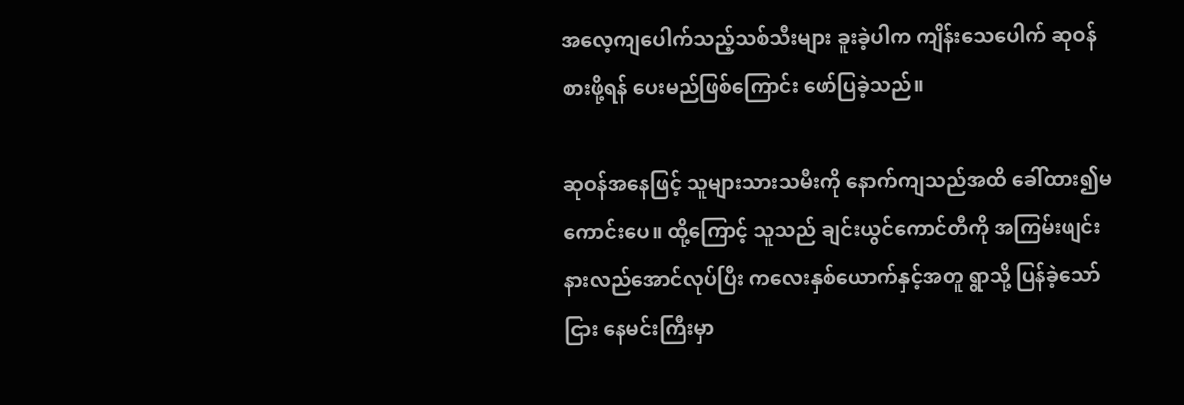အလေ့ကျပေါက်သည့်သစ်သီးများ ခူးခဲ့ပါက ကျိန်းသေပေါက် ဆုဝန်စားဖို့ရန် ပေးမည်ဖြစ်ကြောင်း ဖော်ပြခဲ့သည်။

ဆုဝန်အနေဖြင့် သူများသားသမီးကို နောက်ကျသည်အထိ ခေါ်ထား၍မကောင်းပေ။ ထို့ကြောင့် သူသည် ချင်းယွင်ကောင်တီကို အကြမ်းဖျင်း နားလည်အောင်လုပ်ပြီး ကလေးနှစ်ယောက်နှင့်အတူ ရွာသို့ ပြန်ခဲ့သော်ငြား နေမင်းကြီးမှာ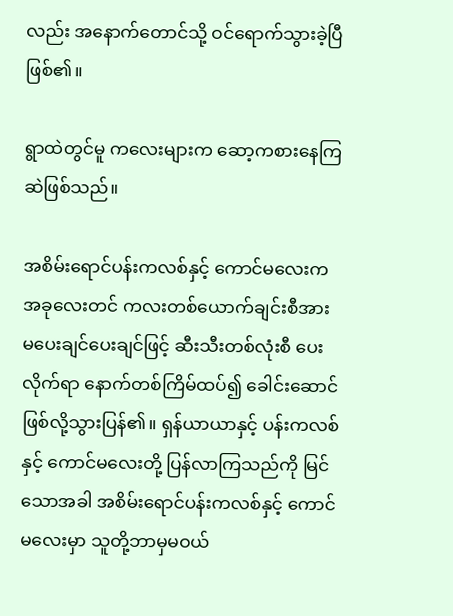လည်း အနောက်တောင်သို့ ဝင်ရောက်သွားခဲ့ပြီဖြစ်၏။

ရွာထဲတွင်မူ ကလေးများက ဆော့ကစားနေကြဆဲဖြစ်သည်။

အစိမ်းရောင်ပန်းကလစ်နှင့် ကောင်မလေးက အခုလေးတင် ကလးတစ်ယောက်ချင်းစီအား မပေးချင်ပေးချင်ဖြင့် ဆီးသီးတစ်လုံးစီ ပေးလိုက်ရာ နောက်တစ်ကြိမ်ထပ်၍ ခေါင်းဆောင် ဖြစ်လို့သွားပြန်၏။ ရှန်ယာယာနှင့် ပန်းကလစ်နှင့် ကောင်မလေးတို့ ပြန်လာကြသည်ကို မြင်သောအခါ အစိမ်းရောင်ပန်းကလစ်နှင့် ကောင်မလေးမှာ သူတို့ဘာမှမဝယ်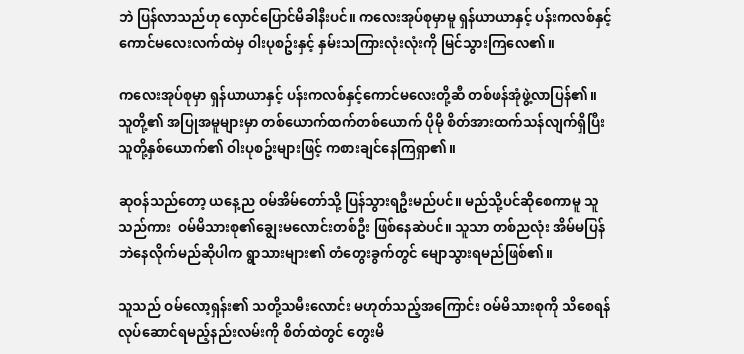ဘဲ ပြန်လာသည်ဟု လှောင်ပြောင်မိခါနီးပင်။ ကလေးအုပ်စုမှာမူ ရှန်ယာယာနှင့် ပန်းကလစ်နှင့်ကောင်မလေးလက်ထဲမှ ဝါးပုစဥ်းနှင့် နှမ်းသကြားလုံးလုံးကို မြင်သွားကြလေ၏။

ကလေးအုပ်စုမှာ ရှန်ယာယာနှင့် ပန်းကလစ်နှင့်ကောင်မလေးတို့ဆီ တစ်ဖန်အုံဖွဲ့လာပြန်၏။ သူတို့၏ အပြုအမူများမှာ တစ်ယောက်ထက်တစ်ယောက် ပိုမို စိတ်အားထက်သန်လျက်ရှိပြီး သူတို့နှစ်ယောက်၏ ဝါးပုစဥ်းများဖြင့် ကစားချင်နေကြရှာ၏။

ဆုဝန်သည်တော့ ယနေ့ည ဝမ်အိမ်တော်သို့ ပြန်သွားရဦးမည်ပင်။ မည်သို့ပင်ဆိုစေကာမူ သူသည်ကား  ဝမ်မိသားစု၏ချွေးမလောင်းတစ်ဦး ဖြစ်နေဆဲပင်။ သူသာ တစ်ညလုံး အိမ်မပြန်ဘဲနေလိုက်မည်ဆိုပါက ရွာသားများ၏ တံတွေးခွက်တွင် မျောသွားရမည်ဖြစ်၏။

သူသည် ဝမ်လော့ရှန်း၏ သတို့သမီးလောင်း မဟုတ်သည့်အကြောင်း ဝမ်မိသားစုကို သိစေရန် လုပ်ဆောင်ရမည့်နည်းလမ်းကို စိတ်ထဲတွင် တွေးမိ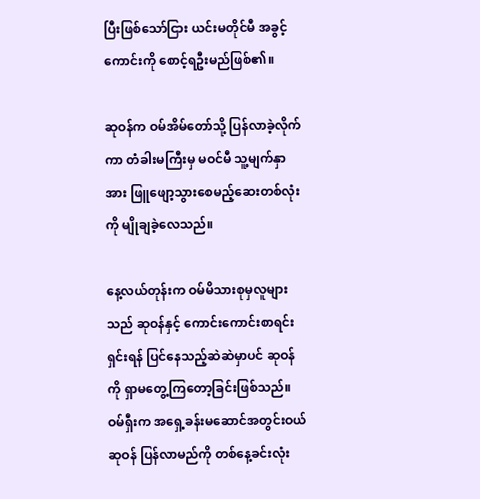ပြီးဖြစ်သော်ငြား ယင်းမတိုင်မီ အခွင့်ကောင်းကို စောင့်ရဦးမည်ဖြစ်၏။

ဆုဝန်က ဝမ်အိမ်တော်သို့ ပြန်လာခဲ့လိုက်ကာ တံခါးမကြီးမှ မဝင်မီ သူ့မျက်နှာအား ဖြူဖျော့သွားစေမည့်ဆေးတစ်လုံးကို မျိုချခဲ့လေသည်။

နေ့လယ်တုန်းက ဝမ်မိသားစုမှလူများသည် ဆုဝန်နှင့် ကောင်းကောင်းစာရင်းရှင်းရန် ပြင်နေသည့်ဆဲဆဲမှာပင် ဆုဝန်ကို ရှာမတွေ့ကြတော့ခြင်းဖြစ်သည်။ ဝမ်ရှီးက အရှေ့ခန်းမဆောင်အတွင်းဝယ် ဆုဝန် ပြန်လာမည်ကို တစ်နေ့ခင်းလုံး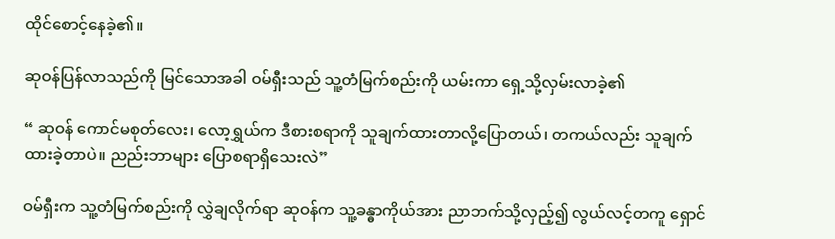ထိုင်စောင့်နေခဲ့၏။

ဆုဝန်ပြန်လာသည်ကို မြင်သောအခါ ဝမ်ရှီးသည် သူ့တံမြက်စည်းကို ယမ်းကာ ရှေ့သို့လှမ်းလာခဲ့၏

“ ဆုဝန် ကောင်မစုတ်လေး၊ လော့ရွှယ်က ဒီစားစရာကို သူချက်ထားတာလို့ပြောတယ်၊ တကယ်လည်း သူချက်ထားခဲ့တာပဲ။ ညည်းဘာများ ပြောစရာရှိသေးလဲ”

ဝမ်ရှီးက သူ့တံမြက်စည်းကို လွှဲချလိုက်ရာ ဆုဝန်က သူ့ခန္ဓာကိုယ်အား ညာဘက်သို့လှည့်၍ လွယ်လင့်တကူ ရှောင်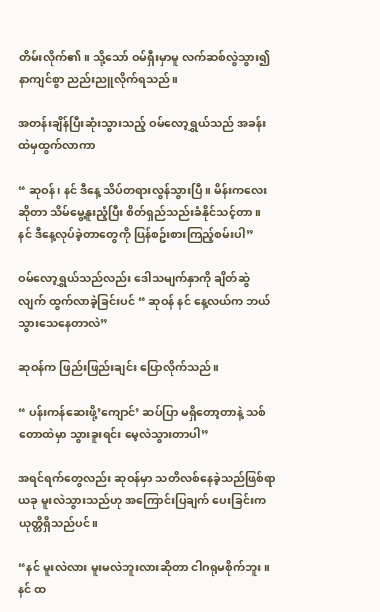တိမ်းလိုက်၏။ သို့သော် ဝမ်ရှီးမှာမူ လက်ဆစ်လွဲသွား၍ နာကျင်စွာ ညည်းညူလိုက်ရသည်။

အတန်းချိန်ပြီးဆုံးသွားသည့် ဝမ်လော့ရွှယ်သည် အခန်းထဲမှထွက်လာကာ

“ ဆုဝန်၊ နင် ဒီနေ့ သိပ်တရားလွန်သွားပြီ။ မိန်းကလေးဆိုတာ သိမ်မွေ့နူးညံ့ပြီး စိတ်ရှည်သည်းခံနိုင်သင့်တာ။ နင် ဒီနေ့လုပ်ခဲ့တာတွေကို ပြန်စဥ်းစားကြည့်စမ်းပါ”

ဝမ်‌လော့ရွှယ်သည်လည်း ဒေါသမျက်နှာကို ချိတ်ဆွဲလျက် ထွက်လာခဲ့ခြင်းပင် “ ဆုဝန် နင် နေ့လယ်က ဘယ်သွားသေနေတာလဲ”

ဆုဝန်က ဖြည်းဖြည်းချင်း ပြောလိုက်သည်။

“ ပန်းကန်ဆေးဖို့’ကျောင်’ ဆပ်ပြာ မရှိတော့တာနဲ့ သစ်တောထဲမှာ သွားခူးရင်း မေ့လဲသွားတာပါ”

အရင်ရက်တွေလည်း ဆုဝန်မှာ သတိလစ်နေခဲ့သည်ဖြစ်ရာ ယခု မူးလဲသွားသည်ဟု အကြောင်းပြချက် ပေးခြင်းက ယုတ္တိရှိသည်ပင်။

“နင် မူးလဲလား မူးမလဲဘူးလားဆိုတာ ငါဂရုမစိုက်ဘူး။ နင် ထ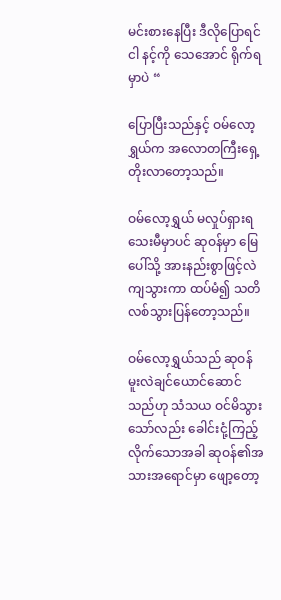မင်းစားနေပြီး ဒီလိုပြောရင် ငါ နင့်ကို သေအောင် ရိုက်ရမှာပဲ “

ပြောပြီးသည်နှင့် ဝမ်လော့ရွှယ်က အလောတကြီးရှေ့တိုးလာတော့သည်။

ဝမ်လော့ရွှယ် မလှုပ်ရှားရသေးမီမှာပင် ဆုဝန်မှာ မြေပေါ်သို့ အားနည်းစွာဖြင့်လဲကျသွားကာ ထပ်မံ၍ သတိလစ်သွားပြန်တော့သည်။

ဝမ်လော့ရွှယ်သည် ဆုဝန်မူးလဲချင်ယောင်ဆောင်သည်ဟု သံသယ ဝင်မိသွားသော်လည်း ‌ခေါင်းငုံ့ကြည့်လိုက်သောအခါ ဆုဝန်၏အသားအရောင်မှာ ဖျော့တော့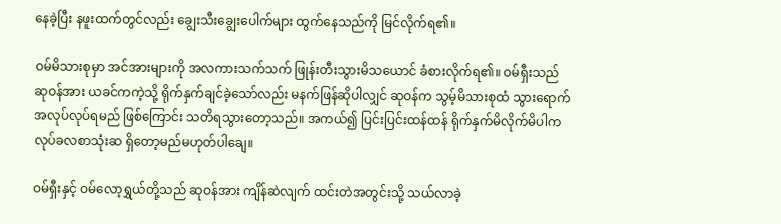နေခဲ့ပြီး နဖူးထက်တွင်လည်း ချွေးသီးချွေးပေါက်များ ထွက်နေသည်ကို မြင်လိုက်ရ၏။

ဝမ်မိသားစုမှာ အင်အားများကို အလကားသက်သက် ဖြုန်းတီးသွားမိသယောင် ခံစားလိုက်ရ၏။ ဝမ်ရှီးသည် ဆုဝန်အား ယခင်ကကဲ့သို့ ရိုက်နှက်ချင်ခဲ့သော်လည်း မနက်ဖြန်ဆိုပါလျှင် ဆုဝန်က သွမ့်မိသားစုထံ သွားရောက်အလုပ်လုပ်ရမည် ဖြစ်ကြောင်း သတိရသွားတော့သည်။ အကယ်၍ ပြင်းပြင်းထန်ထန် ရိုက်နှက်မိလိုက်မိပါက လုပ်ခလစာသုံးဆ ရှိတော့မည်မဟုတ်ပါချေ။

ဝမ်ရှီးနှင့် ဝမ်လော့ရွှယ်တို့သည် ဆုဝန်အား ကျိန်ဆဲလျက် ထင်းတဲအတွင်းသို့ သယ်လာခဲ့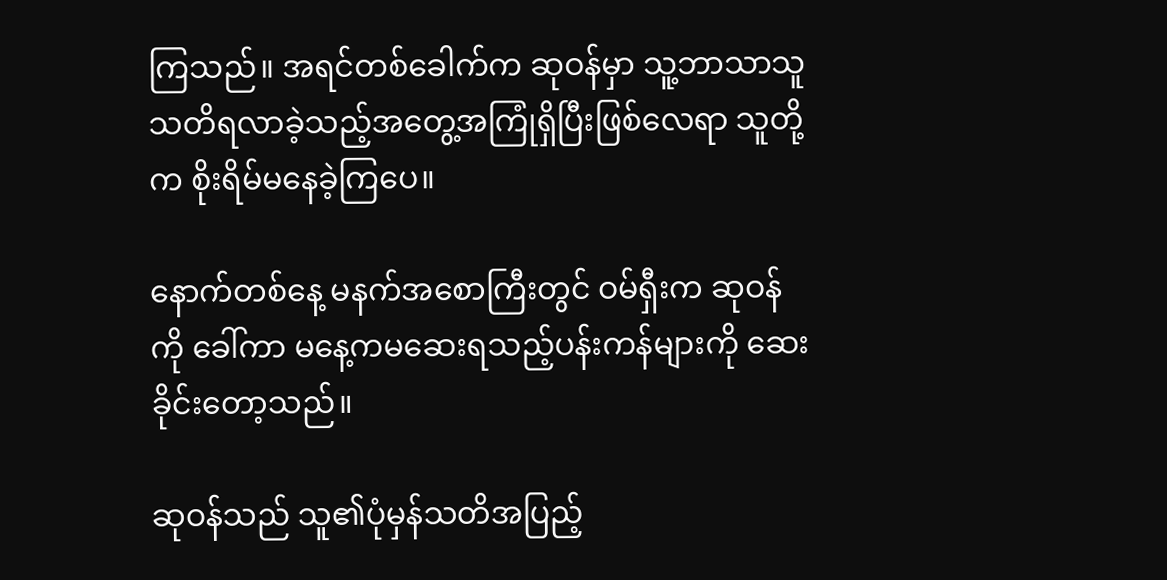ကြသည်။ အရင်တစ်ခေါက်က ဆုဝန်မှာ သူ့ဘာသာသူသတိရလာခဲ့သည့်အတွေ့အကြုံရှိပြီးဖြစ်လေရာ သူတို့က စိုးရိမ်မနေခဲ့ကြပေ။

နောက်တစ်နေ့ မနက်အစောကြီးတွင် ဝမ်ရှီးက ဆုဝန်ကို ခေါ်ကာ မနေ့ကမဆေးရသည့်ပန်းကန်များကို ဆေးခိုင်းတော့သည်။

ဆုဝန်သည် သူ၏ပုံမှန်သတိအပြည့်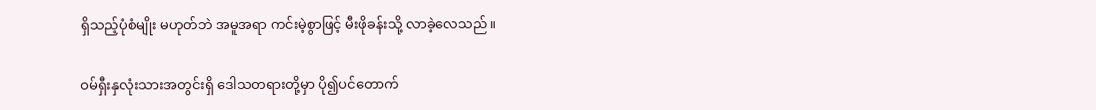ရှိသည့်ပုံစံမျိုး မဟုတ်ဘဲ အမူအရာ ကင်းမဲ့စွာဖြင့် မီးဖိုခန်းသို့ လာခဲ့လေသည်။

ဝမ်ရှီးနှလုံးသားအတွင်းရှိ ဒေါသတရားတို့မှာ ပို၍ပင်တောက်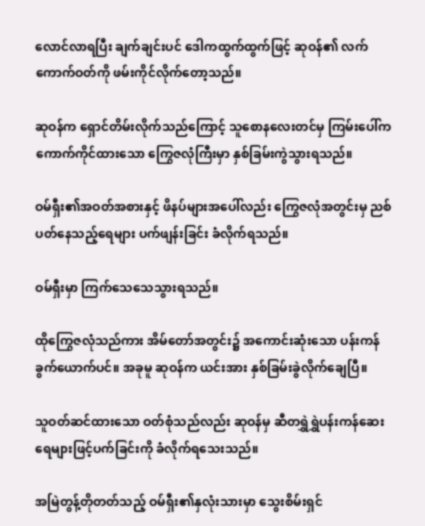လောင်လာရပြီး ချက်ချင်းပင် ‌ဒေါကထွက်ထွက်ဖြင့် ဆုဝန်၏ လက်ကောက်ဝတ်ကို ဖမ်းကိုင်လိုက်တော့သည်။

ဆုဝန်က ရှောင်တိမ်းလိုက်သည်ကြောင့် သူစောနလေးတင်မှ ကြမ်းပေါ်က ကောက်ကိုင်ထားသော ကြွေဇလုံကြီးမှာ နှစ်ခြမ်းကွဲသွားရသည်။

ဝမ်ရှီး၏အဝတ်အစားနှင့် ဖိနပ်များအပေါ်လည်း ကြွေဇလုံအတွင်းမှ ညစ်ပတ်နေသည့်ရေများ ပက်ဖျန်းခြင်း ခံလိုက်ရသည်။

ဝမ်ရှီးမှာ ကြက်သေသေသွားရသည်။

ထိုကြွေဇလုံသည်ကား အိမ်တော်အတွင်း၌ အကောင်းဆုံးသော ပန်းကန်ခွက်ယောက်ပင်။ အခုမူ ဆုဝန်က ယင်းအား နှစ်ခြမ်းခွဲလိုက်ချေပြီ။

သူဝတ်ဆင်ထားသော ဝတ်စုံသည်လည်း ဆုဝန်မှ ဆီတရွှဲရွှဲပန်းကန်ဆေးရေများဖြင့်ပက်ခြင်းကို ခံလိုက်ရသေးသည်။

အမြဲတွန့်တိုတတ်သည့် ဝမ်ရှီး၏နှလုံးသားမှာ သွေးစိမ်းရှင်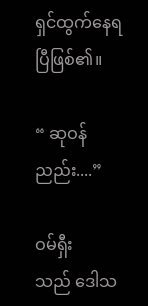ရှင်ထွက်နေရပြီဖြစ်၏။

“ ဆုဝန် ညည်း....”

ဝမ်ရှီးသည် ‌ဒေါသ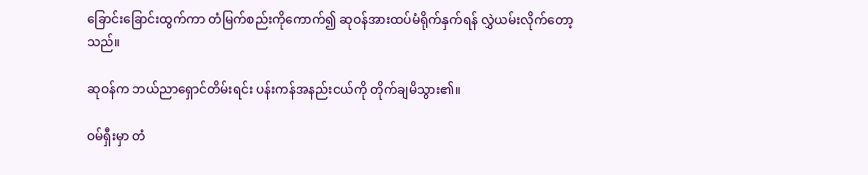ခြောင်းခြောင်းထွက်ကာ တံမြက်စည်းကိုကောက်၍ ဆုဝန်အားထပ်မံရိုက်နှက်ရန် လွှဲယမ်းလိုက်တော့သည်။

ဆုဝန်က ဘယ်ညာ‌ရှောင်တိမ်းရင်း ပန်းကန်အနည်းငယ်ကို တိုက်ချမိသွား၏။

ဝမ်ရှီးမှာ တံ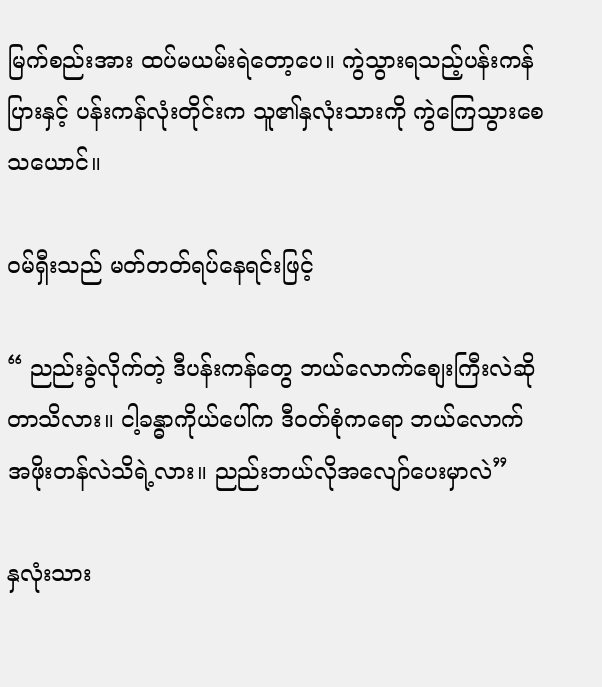မြက်စည်းအား ထပ်မယမ်းရဲတော့ပေ။ ကွဲသွားရသည့်ပန်းကန်ပြားနှင့် ပန်းကန်လုံးတိုင်းက သူ၏နှလုံးသားကို ကွဲကြေသွားစေသယောင်။

ဝမ်ရှီးသည် မတ်တတ်ရပ်နေရင်းဖြင့်

“ ညည်းခွဲလိုက်တဲ့ ဒီပန်းကန်တွေ ဘယ်လောက်စျေးကြီးလဲဆိုတာသိလား။ ငါ့ခန္ဓာကိုယ်ပေါ်က ဒီဝတ်စုံကရော ဘယ်လောက်အဖိုးတန်လဲသိရဲ့လား။ ညည်းဘယ်လိုအလျော်ပေးမှာလဲ”

နှလုံးသား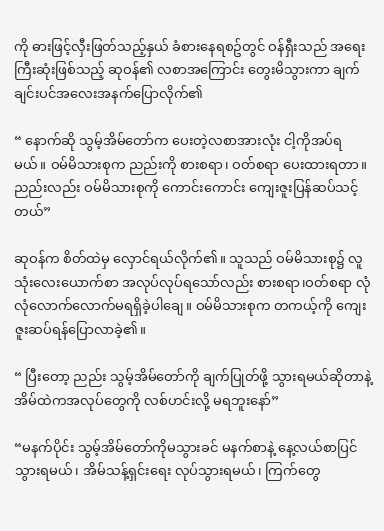ကို ဓားဖြင့်လှီးဖြတ်သည့်နှယ် ခံစားနေရစဥ်တွင် ဝန်ရှီးသည် အရေးကြီးဆုံးဖြစ်သည့် ဆုဝန်၏ လစာအကြောင်း တွေးမိသွားကာ ချက်ချင်းပင်အလေးအနက်ပြောလိုက်၏

“ နောက်ဆို သွမ့်အိမ်တော်က ပေးတဲ့လစာအားလုံး ငါ့ကိုအပ်ရမယ်။ ဝမ်မိသားစုက ညည်းကို စားစရာ၊ ဝတ်စရာ ပေးထားရတာ။ ညည်းလည်း ဝမ်မိသားစုကို ကောင်းကောင်း ကျေးဇူးပြန်ဆပ်သင့်တယ်”

ဆုဝန်က စိတ်ထဲမှ လှောင်ရယ်လိုက်၏။ သူသည် ဝမ်မိသားစု၌ လူသုံးလေးယောက်စာ အလုပ်လုပ်ရသော်လည်း စားစရာ၊ဝတ်စရာ လုံလုံလောက်လောက်မရရှိခဲ့ပါချေ။ ဝမ်မိသားစုက တကယ့်ကို ကျေးဇူးဆပ်ရန်ပြောလာခဲ့၏။

“ ပြီးတော့ ညည်း သွမ့်အိမ်တော်ကို ချက်ပြုတ်ဖို့ သွားရမယ်ဆိုတာနဲ့ အိမ်ထဲကအလုပ်တွေကို လစ်ဟင်းလို့ မရဘူးနော်”

“မနက်ပိုင်း သွမ့်အိမ်တော်ကိုမသွားခင် မနက်စာနဲ့ နေ့လယ်စာပြင်သွားရမယ်၊ အိမ်သန့်ရှင်းရေး လုပ်သွားရမယ်၊ ကြက်တွေ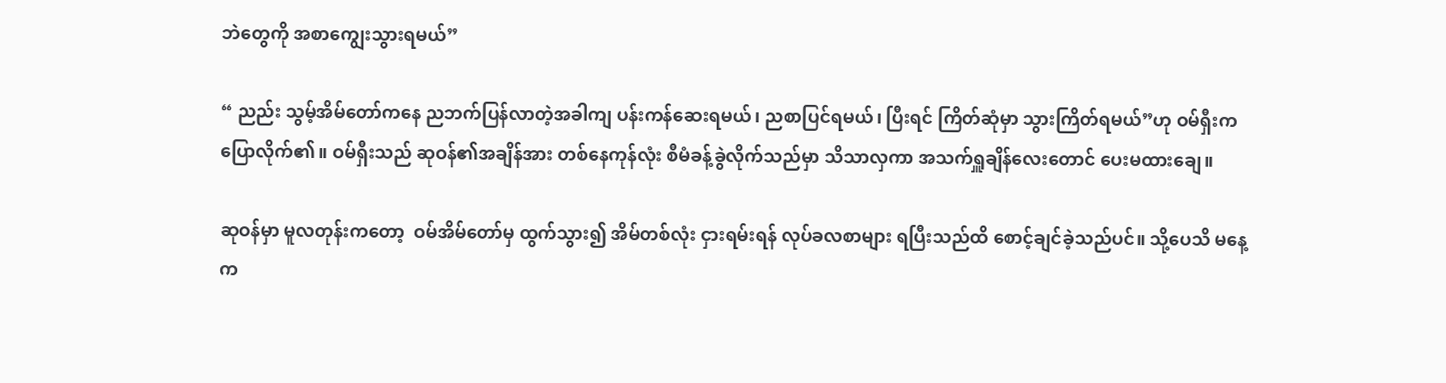ဘဲတွေကို အစာကျွေးသွားရမယ်”

“ ညည်း သွမ့်အိမ်တော်ကနေ ညဘက်ပြန်လာတဲ့အခါကျ ပန်းကန်ဆေးရမယ်၊ ညစာပြင်ရမယ်၊ ပြီးရင် ကြိတ်ဆုံမှာ သွားကြိတ်ရမယ်”ဟု ဝမ်ရှီးက ပြောလိုက်၏။ ဝမ်ရှီးသည် ဆုဝန်၏အချိန်အား တစ်နေကုန်လုံး စီမံခန့်ခွဲလိုက်သည်မှာ သိသာလှကာ အသက်ရှူချိန်လေးတောင် ပေးမထားချေ။

ဆုဝန်မှာ မူလတုန်းကတော့  ဝမ်အိမ်တော်မှ ထွက်သွား၍ အိမ်တစ်လုံး ငှားရမ်းရန် လုပ်ခလစာများ ရပြီးသည်ထိ စောင့်ချင်ခဲ့သည်ပင်။ သို့ပေသိ မနေ့က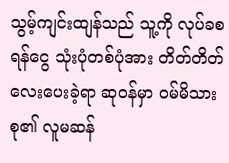သွမ့်ကျင်းထျန်သည် သူ့ကို လုပ်ခစရန်ငွေ သုံးပုံတစ်ပုံအား တိတ်တိတ်လေးပေးခဲ့ရာ ဆုဝန်မှာ ဝမ်မိသားစု၏ လူမဆန်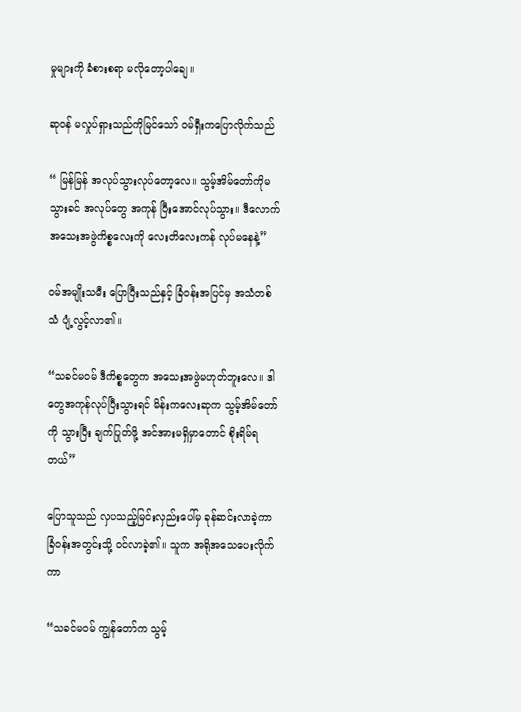မှုများကို ခံစားစရာ မလိုတော့ပါချေ။

ဆုဝန် မ‌လှုပ်ရှားသည်ကိုမြင်သော် ဝမ်ရှီးကပြောလိုက်သည်

“ မြန်မြန် အလုပ်သွားလုပ်တော့လေ။ သွမ့်အိမ်တော်ကိုမသွားခင် အလုပ်တွေ အကုန် ပြီးအောင်လုပ်သွား။ ဒီလောက် အသေးအဖွဲကိစ္စလေးကို လေးတိလေးကန် လုပ်မနေနဲ့”

ဝမ်အမျိုးသမီး ပြောပြီးသည်နှင့် ခြံဝန်းအပြင်မှ အသံတစ်သံ ပျံ့လွင့်လာ၏။

“သခင်မဝမ် ဒီကိစ္စတွေက အသေးအဖွဲမဟုတ်ဘူးလေ။ ဒါတွေအကုန်လုပ်ပြီးသွားရင် မိန်းကလေးဆုက သွမ့်အိမ်တော်ကို သွားပြီး ချက်ပြုတ်ဖို့ အင်အားမရှိမှာတောင် စိုးရိမ်ရတယ်”

ပြောသူသည် လှပသည့်မြင်းလှည်းပေါ်မှ ခုန်ဆင်းလာခဲ့ကာ ခြံဝန်းအတွင်းသို့ ဝင်လာခဲ့၏။ သူက အရိုအသေပေးလိုက်ကာ

“သခင်မဝမ် ကျွန်တော်က သွမ့်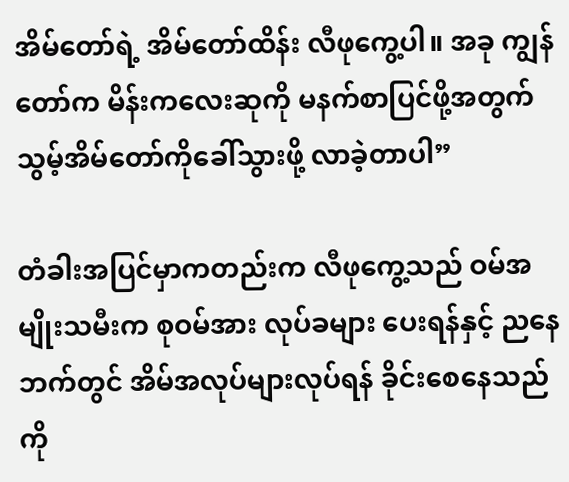အိမ်တော်ရဲ့ အိမ်တော်ထိန်း လီဖုကွေ့ပါ။ အခု ကျွန်တော်က မိန်းကလေးဆုကို မနက်စာပြင်ဖို့အတွက် သွမ့်အိမ်တော်ကိုခေါ်သွားဖို့ လာခဲ့တာပါ”

တံခါးအပြင်မှာကတည်းက လီဖုကွေ့သည် ဝမ်အမျိုးသမီးက စုဝမ်အား လုပ်ခများ ပေးရန်နှင့် ညနေဘက်တွင် အိမ်အလုပ်များလုပ်ရန် ခိုင်းစေနေသည်ကို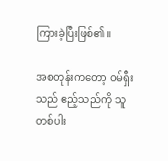ကြားခဲ့ပြီးဖြစ်၏။

အစတုန်းကတော့ ဝမ်ရှီးသည် ဧည့်သည်ကို သူတစ်ပါး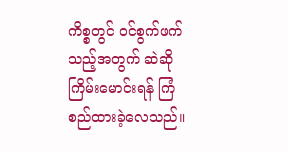ကိစ္စတွင် ဝင်စွက်ဖက်သည့်အတွက် ဆဲဆိုကြိမ်းမောင်းရန် ကြံစည်ထားခဲ့လေသည်။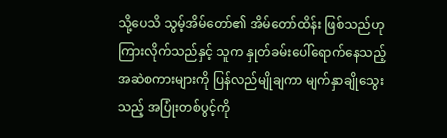သို့ပေသိ သွမ့်အိမ်တော်၏ အိမ်တော်ထိန်း ဖြစ်သည်ဟု ကြားလိုက်သည်နှင့် သူက နှုတ်ခမ်းပေါ်ရောက်နေသည့် အဆဲစကားများကို ပြန်လည်မျိုချကာ မျက်နှာချိုသွေးသည့် အပြုံးတစ်ပွင့်ကို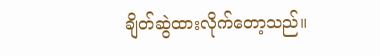ချိတ်ဆွဲထားလိုက်တော့သည်။